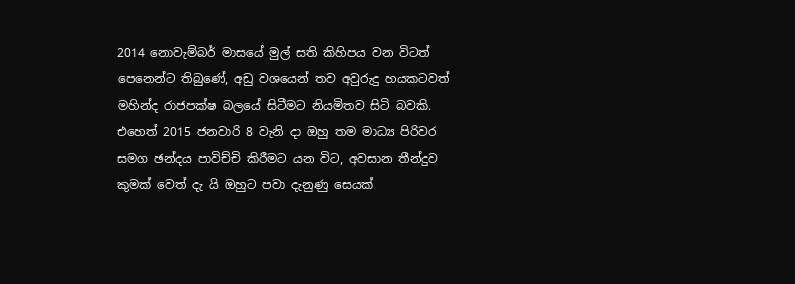2014 නොවැම්බර් මාසයේ මුල් සති කිහිපය වන විටත් පෙනෙන්ට තිබුණේ, අඩු වශයෙන් තව අවුරුදු හයකටවත් මහින්ද රාජපක්ෂ බලයේ සිටීමට නියමිතව සිටි බවකි. එහෙත් 2015 ජනවාරි 8 වැනි දා ඔහු තම මාධ්‍ය පිරිවර සමග ඡන්දය පාවිච්චි කිරීමට යන විට, අවසාන තීන්දුව කුමක් වෙත් දැ යි ඔහුට පවා දැනුණු සෙයක්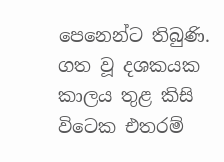පෙනෙන්ට තිබුණි. ගත වූ දශකයක කාලය තුළ කිසි විටෙක එතරම්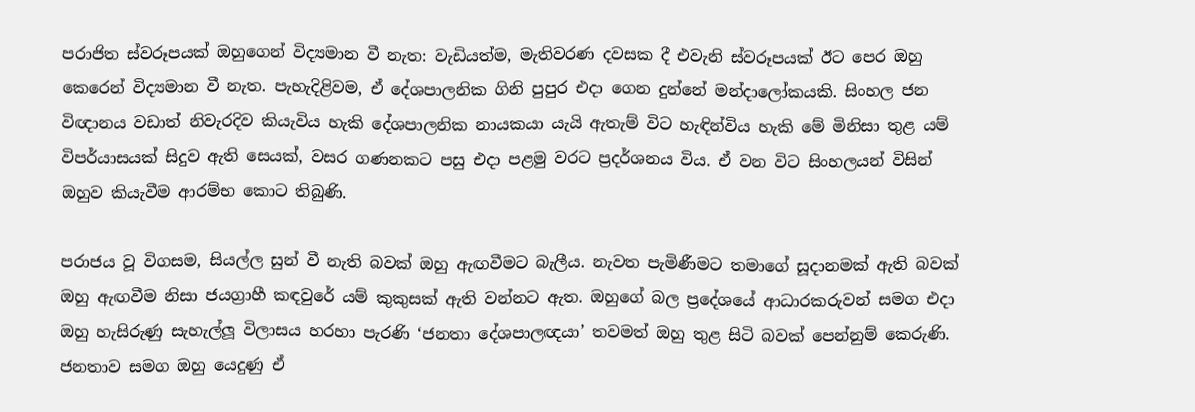පරාජිත ස්වරූපයක් ඔහුගෙන් විද්‍යමාන වී නැත: වැඩියත්ම, මැතිවරණ දවසක දී එවැනි ස්වරූපයක් ඊට පෙර ඔහු කෙරෙන් විද්‍යමාන වී නැත. පැහැදිළිවම, ඒ දේශපාලනික ගිනි පුපුර එදා ගෙන දුන්නේ මන්දාලෝකයකි. සිංහල ජන විඥානය වඩාත් නිවැරදිව කියැවිය හැකි දේශපාලනික නායකයා යැයි ඇතැම් විට හැඳින්විය හැකි මේ මිනිසා තුළ යම් විපර්යාසයක් සිදුව ඇති සෙයක්, වසර ගණනකට පසු එදා පළමු වරට ප්‍රදර්ශනය විය. ඒ වන විට සිංහලයන් විසින් ඔහුව කියැවීම ආරම්භ කොට තිබුණි.

පරාජය වූ විගසම, සියල්ල සුන් වී නැති බවක් ඔහු ඇඟවීමට බැලීය. නැවත පැමිණීමට තමාගේ සූදානමක් ඇති බවක් ඔහු ඇඟවීම නිසා ජයග්‍රාහී කඳවුරේ යම් කුකුසක් ඇති වන්නට ඇත. ඔහුගේ බල ප්‍රදේශයේ ආධාරකරුවන් සමග එදා ඔහු හැසිරුණු සැහැල්ලූ විලාසය හරහා පැරණි ‘ජනතා දේශපාලඥයා’ තවමත් ඔහු තුළ සිටි බවක් පෙන්නුම් කෙරුණි. ජනතාව සමග ඔහු යෙදුණු ඒ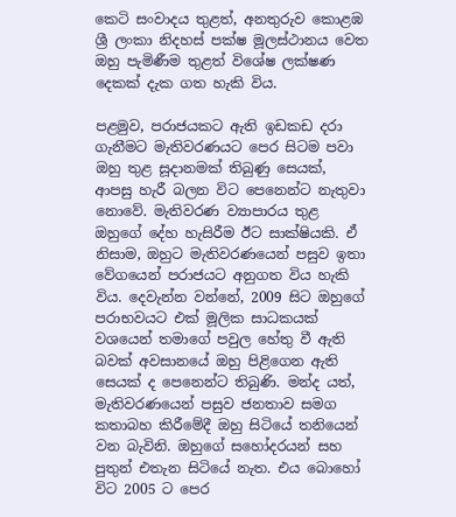කෙටි සංවාදය තුළත්, අනතුරුව කොළඹ ශ්‍රී ලංකා නිදහස් පක්ෂ මූලස්ථානය වෙත ඔහු පැමිණීම තුළත් විශේෂ ලක්ෂණ දෙකක් දැක ගත හැකි විය.

පළමුව, පරාජයකට ඇති ඉඩකඩ දරා ගැනීමට මැතිවරණයට පෙර සිටම පවා ඔහු තුළ සූදානමක් තිබුණු සෙයක්, ආපසු හැරී බලන විට පෙනෙන්ට නැතුවා නොවේ. මැතිවරණ ව්‍යාපාරය තුළ ඔහුගේ දේහ හැසිරීම ඊට සාක්ෂියකි. ඒ නිසාම, ඔහුට මැතිවරණයෙන් පසුව ඉතා වේගයෙන් පරාජයට අනුගත විය හැකි විය. දෙවැන්න වන්නේ, 2009 සිට ඔහුගේ පරාභවයට එක් මූලික සාධකයක් වශයෙන් තමාගේ පවුල හේතු වී ඇති බවක් අවසානයේ ඔහු පිළිගෙන ඇති සෙයක් ද පෙනෙන්ට තිබුණි. මන්ද යත්, මැතිවරණයෙන් පසුව ජනතාව සමග කතාබහ කිරීමේදී ඔහු සිටියේ තනියෙන් වන බැවිනි. ඔහුගේ සහෝදරයන් සහ පුතුන් එතැන සිටියේ නැත. එය බොහෝ විට 2005 ට පෙර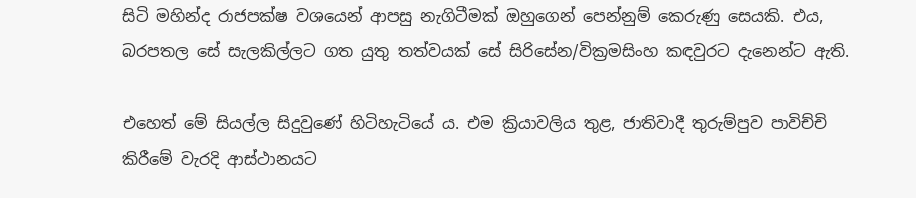සිටි මහින්ද රාජපක්ෂ වශයෙන් ආපසු නැගිටීමක් ඔහුගෙන් පෙන්නුම් කෙරුණු සෙයකි. එය, බරපතල සේ සැලකිල්ලට ගත යුතු තත්වයක් සේ සිරිසේන/වික්‍රමසිංහ කඳවුරට දැනෙන්ට ඇති.

එහෙත් මේ සියල්ල සිදුවුණේ හිටිහැටියේ ය. එම ක්‍රියාවලිය තුළ, ජාතිවාදී තුරුම්පුව පාවිච්චි කිරීමේ වැරදි ආස්ථානයට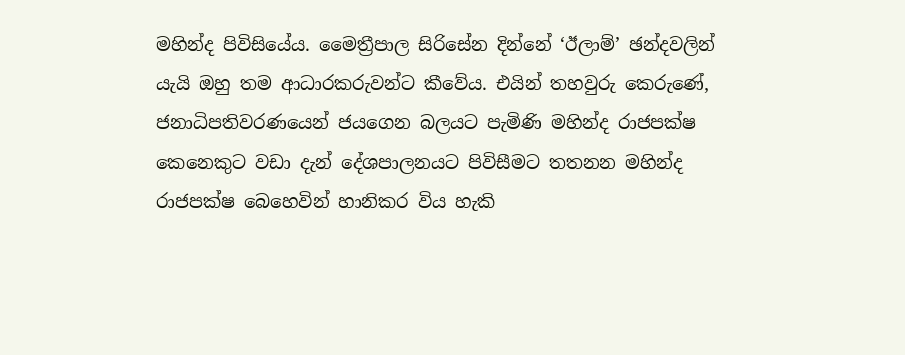මහින්ද පිවිසියේය. මෛත්‍රීපාල සිරිසේන දින්නේ ‘ඊලාම්’ ඡන්දවලින් යැයි ඔහු තම ආධාරකරුවන්ට කීවේය. එයින් තහවුරු කෙරුණේ, ජනාධිපතිවරණයෙන් ජයගෙන බලයට පැමිණි මහින්ද රාජපක්ෂ කෙනෙකුට වඩා දැන් දේශපාලනයට පිවිසීමට තතනන මහින්ද රාජපක්ෂ බෙහෙවින් හානිකර විය හැකි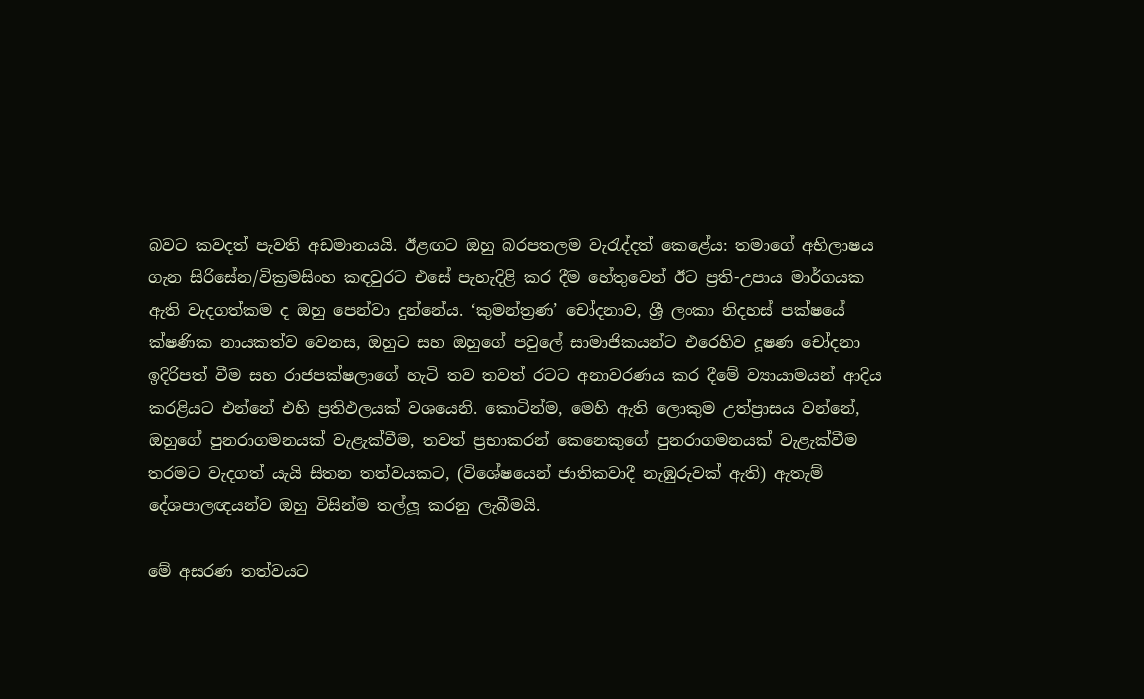බවට කවදත් පැවති අඩමානයයි. ඊළඟට ඔහු බරපතලම වැරැද්දත් කෙළේය: තමාගේ අභිලාෂය ගැන සිරිසේන/වික්‍රමසිංහ කඳවුරට එසේ පැහැදිළි කර දීම හේතුවෙන් ඊට ප්‍රති-උපාය මාර්ගයක ඇති වැදගත්කම ද ඔහු පෙන්වා දුන්නේය. ‘කුමන්ත්‍රණ’ චෝදනාව, ශ්‍රී ලංකා නිදහස් පක්ෂයේ ක්ෂණික නායකත්ව වෙනස, ඔහුට සහ ඔහුගේ පවුලේ සාමාජිකයන්ට එරෙහිව දූෂණ චෝදනා ඉදිරිපත් වීම සහ රාජපක්ෂලාගේ හැටි තව තවත් රටට අනාවරණය කර දීමේ ව්‍යායාමයන් ආදිය කරළියට එන්නේ එහි ප්‍රතිඵලයක් වශයෙනි. කොටින්ම, මෙහි ඇති ලොකුම උත්ප්‍රාසය වන්නේ, ඔහුගේ පුනරාගමනයක් වැළැක්වීම, තවත් ප්‍රභාකරන් කෙනෙකුගේ පුනරාගමනයක් වැළැක්වීම තරමට වැදගත් යැයි සිතන තත්වයකට, (විශේෂයෙන් ජාතිකවාදී නැඹුරුවක් ඇති) ඇතැම් දේශපාලඥයන්ව ඔහු විසින්ම තල්ලූ කරනු ලැබීමයි.

මේ අසරණ තත්වයට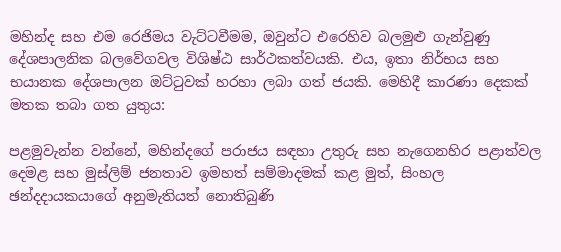මහින්ද සහ එම රෙජිමය වැට්ටවීමම, ඔවුන්ට එරෙහිව බලමුළු ගැන්වුණු දේශපාලනික බලවේගවල විශිෂ්ඨ සාර්ථකත්වයකි. එය, ඉතා නිර්භය සහ භයානක දේශපාලන ඔට්ටුවක් හරහා ලබා ගත් ජයකි. මෙහිදී කාරණා දෙකක් මතක තබා ගත යුතුය:

පළමුවැන්න වන්නේ, මහින්දගේ පරාජය සඳහා උතුරු සහ නැගෙනහිර පළාත්වල දෙමළ සහ මුස්ලිම් ජනතාව ඉමහත් සම්මාදමක් කළ මුත්, සිංහල ඡන්දදායකයාගේ අනුමැතියත් නොතිබුණි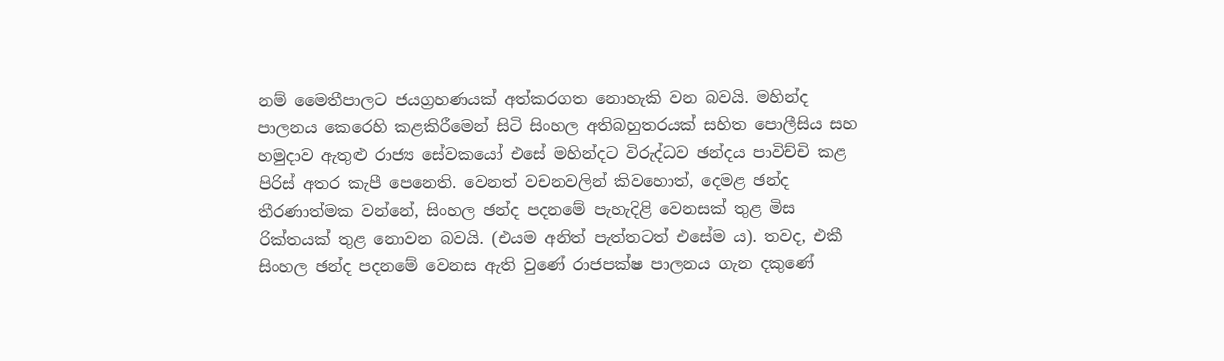නම් මෛතීපාලට ජයග්‍රහණයක් අත්කරගත නොහැකි වන බවයි. මහින්ද පාලනය කෙරෙහි කළකිරීමෙන් සිටි සිංහල අතිබහුතරයක් සහිත පොලීසිය සහ හමුදාව ඇතුළු රාජ්‍ය සේවකයෝ එසේ මහින්දට විරුද්ධව ඡන්දය පාවිච්චි කළ පිරිස් අතර කැපී පෙනෙති. වෙනත් වචනවලින් කිවහොත්, දෙමළ ඡන්ද තීරණාත්මක වන්නේ, සිංහල ඡන්ද පදනමේ පැහැදිළි වෙනසක් තුළ මිස රික්තයක් තුළ නොවන බවයි. (එයම අනිත් පැත්තටත් එසේම ය). තවද, එකී සිංහල ඡන්ද පදනමේ වෙනස ඇති වුණේ රාජපක්ෂ පාලනය ගැන දකුණේ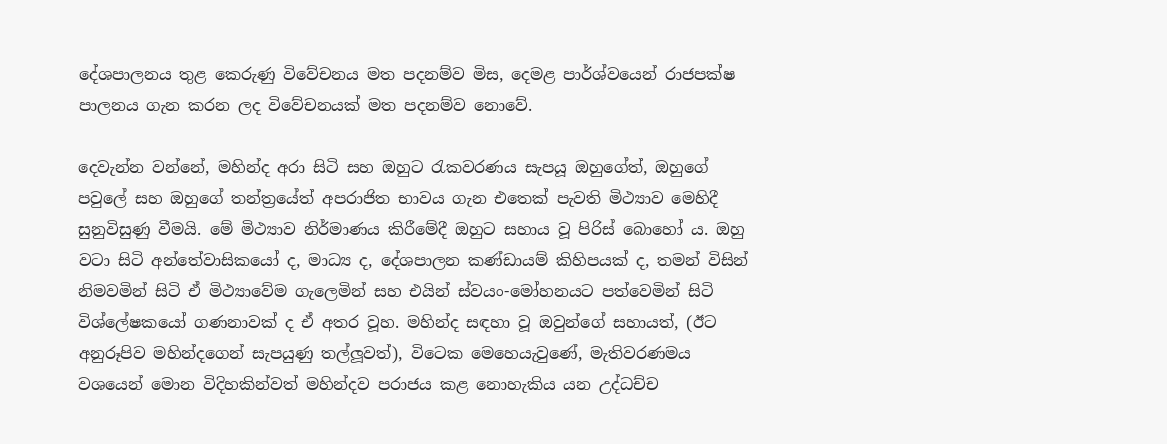දේශපාලනය තුළ කෙරුණු විවේචනය මත පදනම්ව මිස, දෙමළ පාර්ශ්වයෙන් රාජපක්ෂ පාලනය ගැන කරන ලද විවේචනයක් මත පදනම්ව නොවේ.

දෙවැන්න වන්නේ, මහින්ද අරා සිටි සහ ඔහුට රැකවරණය සැපයූ ඔහුගේත්, ඔහුගේ පවුලේ සහ ඔහුගේ තන්ත්‍රයේත් අපරාජිත භාවය ගැන එතෙක් පැවති මිථ්‍යාව මෙහිදී සුනුවිසුණු වීමයි. මේ මිථ්‍යාව නිර්මාණය කිරීමේදී ඔහුට සහාය වූ පිරිස් බොහෝ ය. ඔහු වටා සිටි අන්තේවාසිකයෝ ද, මාධ්‍ය ද, දේශපාලන කණ්ඩායම් කිහිපයක් ද, තමන් විසින් නිමවමින් සිටි ඒ මිථ්‍යාවේම ගැලෙමින් සහ එයින් ස්වයං-මෝහනයට පත්වෙමින් සිටි විශ්ලේෂකයෝ ගණනාවක් ද ඒ අතර වූහ. මහින්ද සඳහා වූ ඔවුන්ගේ සහායත්, (ඊට අනුරූපිව මහින්දගෙන් සැපයුණු තල්ලූවත්), විටෙක මෙහෙයැවුණේ, මැතිවරණමය වශයෙන් මොන විදිහකින්වත් මහින්දව පරාජය කළ නොහැකිය යන උද්ධච්ච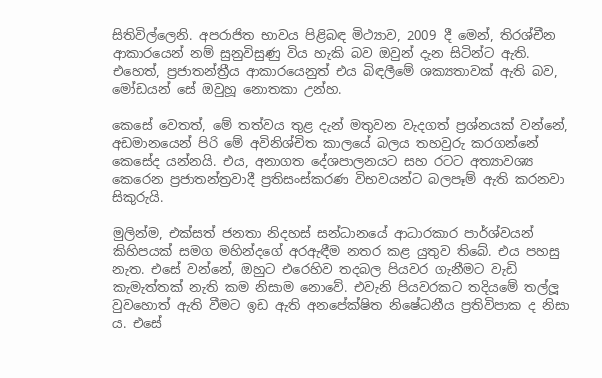සිතිවිල්ලෙනි. අපරාජිත භාවය පිළිබඳ මිථ්‍යාව, 2009 දී මෙන්, තිරශ්චීන ආකාරයෙන් නම් සුනුවිසුණු විය හැකි බව ඔවුන් දැන සිටින්ට ඇති. එහෙත්, ප්‍රජාතන්ත්‍රීය ආකාරයෙනුත් එය බිඳලීමේ ශක්‍යතාවක් ඇති බව, මෝඩයන් සේ ඔවුහූ නොතකා උන්හ.

කෙසේ වෙතත්, මේ තත්වය තුළ දැන් මතුවන වැදගත් ප්‍රශ්නයක් වන්නේ, අඩමානයෙන් පිරි මේ අවිනිශ්චිත කාලයේ බලය තහවුරු කරගන්නේ කෙසේද යන්නයි. එය, අනාගත දේශපාලනයට සහ රටට අත්‍යාවශ්‍ය කෙරෙන ප්‍රජාතන්ත්‍රවාදී ප්‍රතිසංස්කරණ විභවයන්ට බලපෑම් ඇති කරනවා සිකුරුයි.

මුලින්ම, එක්සත් ජනතා නිදහස් සන්ධානයේ ආධාරකාර පාර්ශ්වයන් කිහිපයක් සමග මහින්දගේ අරඇඳීම නතර කළ යුතුව තිබේ. එය පහසු නැත. එසේ වන්නේ, ඔහුට එරෙහිව තදබල පියවර ගැනීමට වැඩි කැමැත්තක් නැති කම නිසාම නොවේ. එවැනි පියවරකට තදියමේ තල්ලූ වුවහොත් ඇති වීමට ඉඩ ඇති අනපේක්ෂිත නිෂේධනීය ප්‍රතිවිපාක ද නිසා ය. එසේ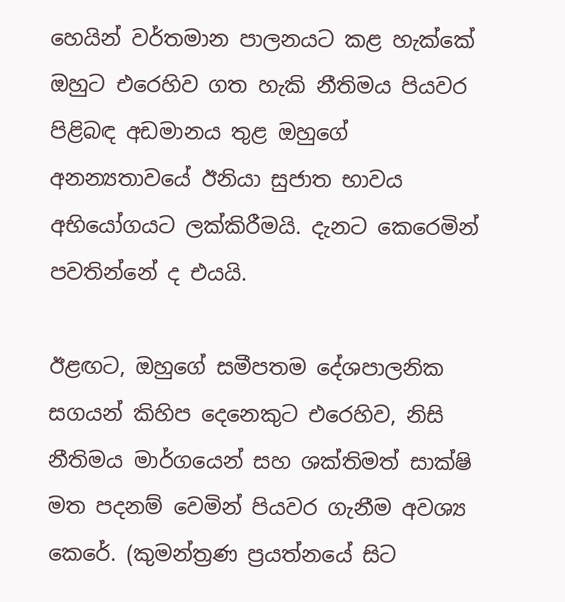හෙයින් වර්තමාන පාලනයට කළ හැක්කේ ඔහුට එරෙහිව ගත හැකි නීතිමය පියවර පිළිබඳ අඩමානය තුළ ඔහුගේ අනන්‍යතාවයේ ඊනියා සුජාත භාවය අභියෝගයට ලක්කිරීමයි. දැනට කෙරෙමින් පවතින්නේ ද එයයි.

ඊළඟට, ඔහුගේ සමීපතම දේශපාලනික සගයන් කිහිප දෙනෙකුට එරෙහිව, නිසි නීතිමය මාර්ගයෙන් සහ ශක්තිමත් සාක්ෂි මත පදනම් වෙමින් පියවර ගැනීම අවශ්‍ය කෙරේ. (කුමන්ත්‍රණ ප්‍රයත්නයේ සිට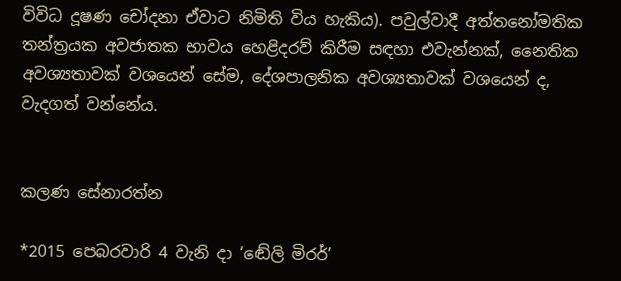විවිධ දූෂණ චෝදනා ඒවාට නිමිති විය හැකිය). පවුල්වාදී අත්තනෝමතික තන්ත්‍රයක අවජාතක භාවය හෙළිදරව් කිරීම සඳහා එවැන්නක්, නෛතික අවශ්‍යතාවක් වශයෙන් සේම, දේශපාලනික අවශ්‍යතාවක් වශයෙන් ද, වැදගත් වන්නේය.


කලණ සේනාරත්න

*2015 පෙබරවාරි 4 වැනි දා ‘ඬේලි මිරර්’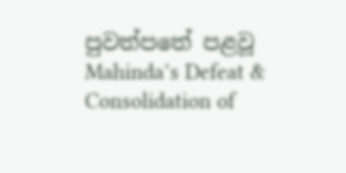පුවත්පතේ පළවූ Mahinda’s Defeat & Consolidation of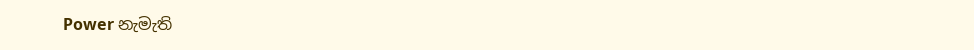Power නැමැති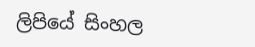ලිපියේ සිංහල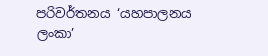පරිවර්තනය ‘යහපාලනය ලංකා’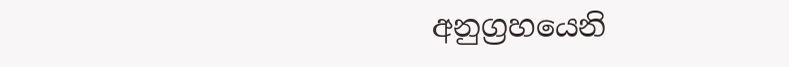අනුග්‍රහයෙනි